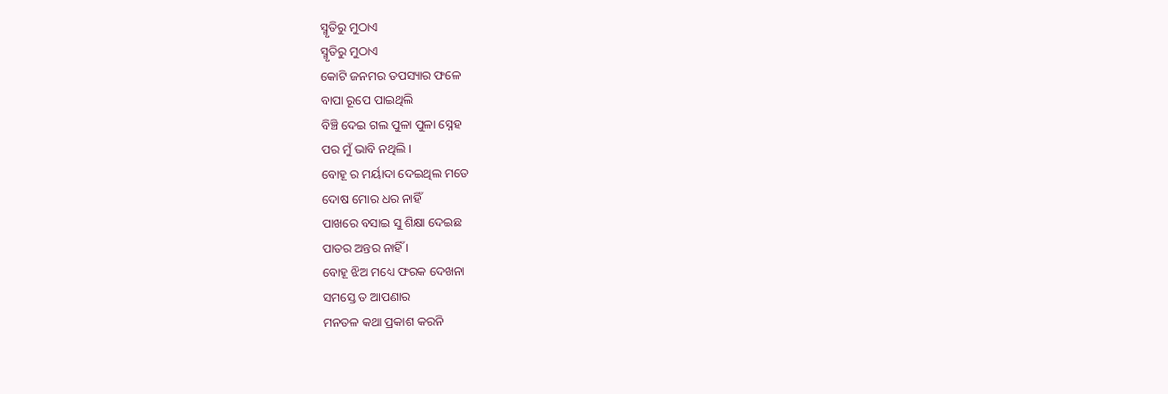ସ୍ମୃତିରୁ ମୁଠାଏ
ସ୍ମୃତିରୁ ମୁଠାଏ
କୋଟି ଜନମର ତପସ୍ୟାର ଫଳେ
ବାପା ରୂପେ ପାଇଥିଲି
ବିଞ୍ଚି ଦେଇ ଗଲ ପୁଳା ପୁଳା ସ୍ନେହ
ପର ମୁଁ ଭାବି ନଥିଲି ।
ବୋହୂ ର ମର୍ୟାଦା ଦେଇଥିଲ ମତେ
ଦୋଷ ମୋର ଧର ନାହିଁ
ପାଖରେ ବସାଇ ସୁ ଶିକ୍ଷା ଦେଇଛ
ପାତର ଅନ୍ତର ନାହିଁ ।
ବୋହୂ ଝିଅ ମଧ୍ୟେ ଫରକ ଦେଖନା
ସମସ୍ତେ ତ ଆପଣାର
ମନତଳ କଥା ପ୍ରକାଶ କରନି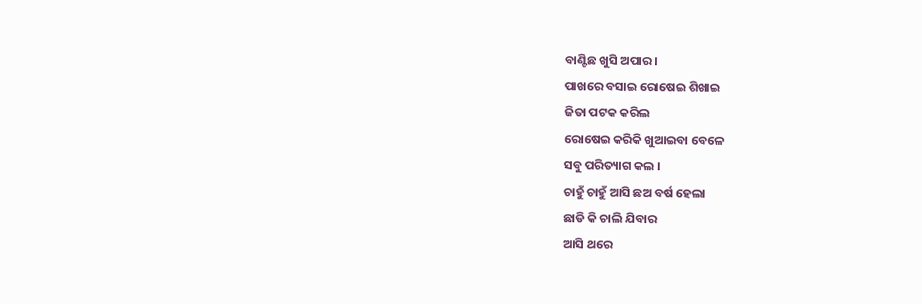ବାଣ୍ଟିଛ ଖୁସି ଅପାର ।
ପାଖରେ ବସାଇ ରୋଷେଇ ଶିଖାଇ
ଜିତା ପଟକ କରିଲ
ରୋଷେଇ କରିକି ଖୁଆଇବା ବେଳେ
ସବୁ ପରିତ୍ୟାଗ କଲ ।
ଚାହୁଁ ଚାହୁଁ ଆସି ଛଅ ବର୍ଷ ହେଲା
ଛାଡି କି ଚାଲି ଯିବାର
ଆସି ଥରେ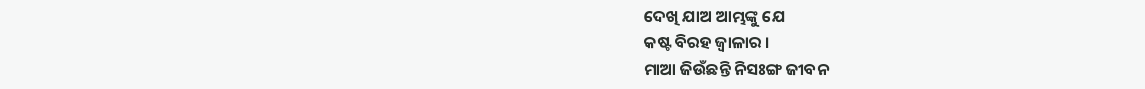ଦେଖି ଯାଅ ଆମ୍ଭଙ୍କୁ ଯେ
କଷ୍ଟ ବିରହ ଜ୍ବାଳାର ।
ମାଆ ଜିଉଁଛନ୍ତି ନିସଃଙ୍ଗ ଜୀବନ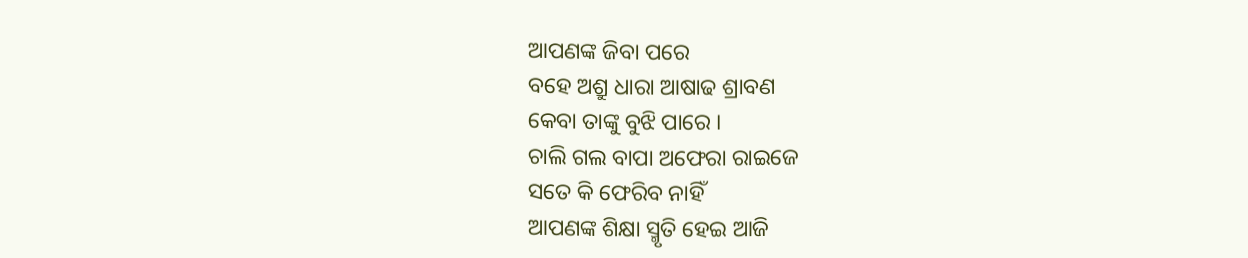ଆପଣଙ୍କ ଜିବା ପରେ
ବହେ ଅଶ୍ରୁ ଧାରା ଆଷାଢ ଶ୍ରାବଣ
କେବା ତାଙ୍କୁ ବୁଝି ପାରେ ।
ଚାଲି ଗଲ ବାପା ଅଫେରା ରାଇଜେ
ସତେ କି ଫେରିବ ନାହିଁ
ଆପଣଙ୍କ ଶିକ୍ଷା ସ୍ମୃତି ହେଇ ଆଜି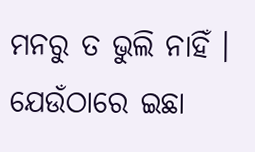ମନରୁ ତ ଭୁଲି ନାହିଁ ।
ଯେଉଁଠାରେ ଇଛା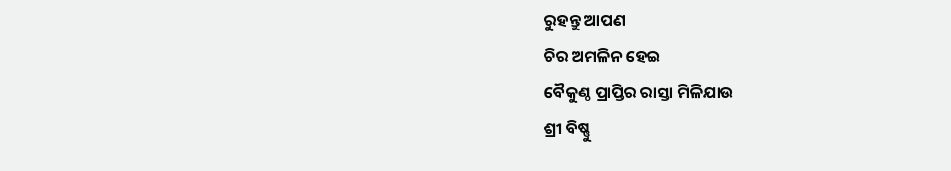ରୁହନ୍ତୁ ଆପଣ
ଚିର ଅମଳିନ ହେଇ
ବୈକୁଣ୍ଠ ପ୍ରାପ୍ତିର ରାସ୍ତା ମିଳିଯାଉ
ଶ୍ରୀ ବିଷ୍ଣୁ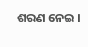ଶରଣ ନେଇ ।